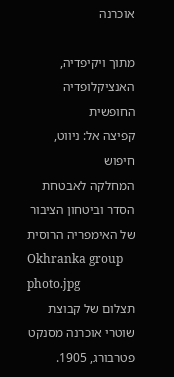אוכרנה

מתוך ויקיפדיה, האנציקלופדיה החופשית
קפיצה אל: ניווט, חיפוש
המחלקה לאבטחת הסדר וביטחון הציבור
של האימפריה הרוסית
Okhranka group photo.jpg
תצלום של קבוצת שוטרי אוכרנה מסנקט פטרבורג, 1905.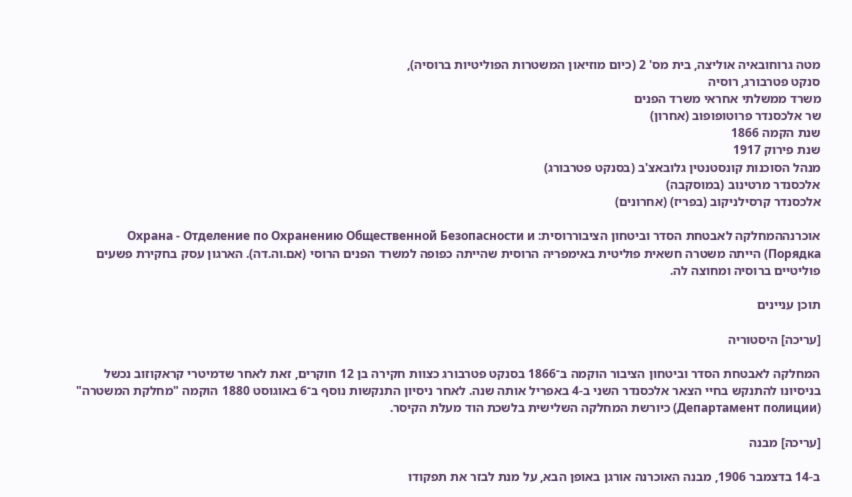מטה גרוחובאיה אוליצה, בית מס' 2 (כיום מוזיאון המשטרות הפוליטיות ברוסיה),
סנקט פטרבורג, רוסיה
משרד ממשלתי אחראי משרד הפנים
שר אלכסנדר פרוטופופוב (אחרון)
שנת הקמה 1866
שנת פירוק 1917
מנהל הסוכנות קונסטנטין גלובאצ'ב (בסנקט פטרבורג)
אלכסנדר מרטינוב (במוסקבה)
אלכסנדר קרסילניקוב (בפריז) (אחרונים)

אוכרנההמחלקה לאבטחת הסדר וביטחון הציבוררוסית: Охрана - Отделение по Охранению Общественной Безопасности и Порядка) הייתה משטרה חשאית פוליטית באימפריה הרוסית שהייתה כפופה למשרד הפנים הרוסי (אם.וה.דה). הארגון עסק בחקירת פשעים פוליטיים ברוסיה ומחוצה לה.

תוכן עניינים

[עריכה] היסטוריה

המחלקה לאבטחת הסדר וביטחון הציבור הוקמה ב־1866 בסנקט פטרבורג כצוות חקירה בן 12 חוקרים, זאת לאחר שדמיטרי קראקוזוב נכשל בניסיונו להתנקש בחיי הצאר אלכסנדר השני ב-4 באפריל אותה שנה. לאחר ניסיון התנקשות נוסף ב־6 באוגוסט 1880 הוקמה "מחלקת המשטרה" (Департамент полиции) כיורשת המחלקה השלישית בלשכת הוד מעלת הקיסר.

[עריכה] מבנה

ב-14 בדצמבר 1906, מבנה האוכרנה אורגן באופן הבא, על מנת לבזר את תפקודו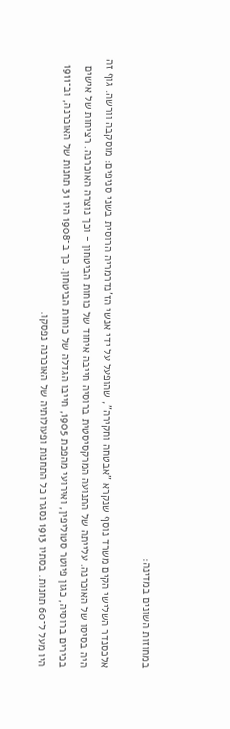במחוזות השונים במדינה:

אלכסנדר השלישי הקים משרד נוסף שנקרא "אבטחה וחקירה", שהופעל על ידי אנשי הז'נדרמריה הרוסית בשני סניפים: מוסקבה וורשה. גוף זה היה בסיסו של האוכרנה. עלייתה של התנועה המרקסיסטית ברוסיה חייבה איחוד של כוחות הביטחון - וכך נוצרה האוכרנה. רציחות של אישים בכירים ברוסיה, כגון פיוטר סטוליפין, ואירועי מהפכת 1905, חייבו הגדלה של כוחות הביטחון. כך ב־1908 היו 31 תחנות של האוכרנה, וב־1911 היו מעל ל־60 תחנות. בסתיו 1913 נסגרו כל התחנות ופעולותיה של האוכרנה נפסקו.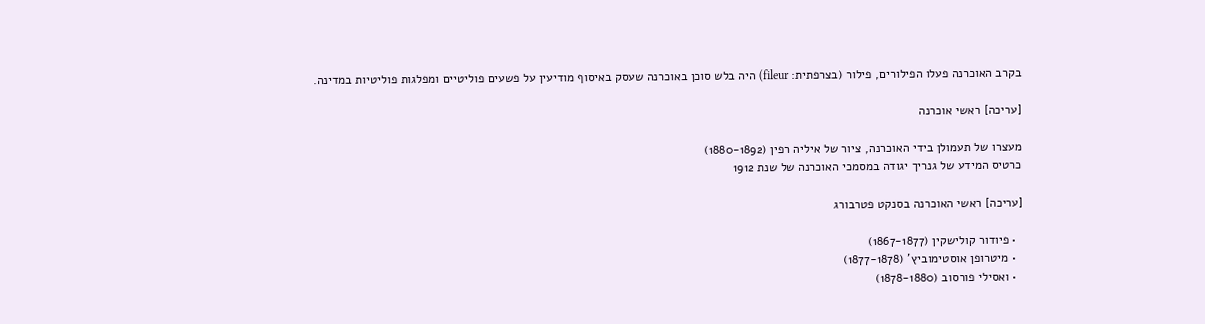בקרב האוכרנה פעלו הפילורים, פילור (בצרפתית: fileur) היה בלש סוכן באוכרנה שעסק באיסוף מודיעין על פשעים פוליטיים ומפלגות פוליטיות במדינה.

[עריכה] ראשי אוכרנה

מעצרו של תעמולן בידי האוכרנה, ציור של איליה רפין (1880-1892)
כרטיס המידע של גנריך יגודה במסמכי האוכרנה של שנת 1912

[עריכה] ראשי האוכרנה בסנקט פטרבורג

  • פיודור קולישקין (1867-1877)
  • מיטרופן אוסטימוביץ' (1877-1878)
  • ואסילי פורסוב (1878-1880)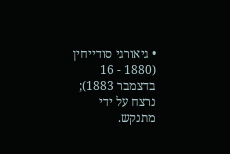• גיאורגי סודייחין (1880 - 16 בדצמבר 1883); נרצח על ידי מתנקש.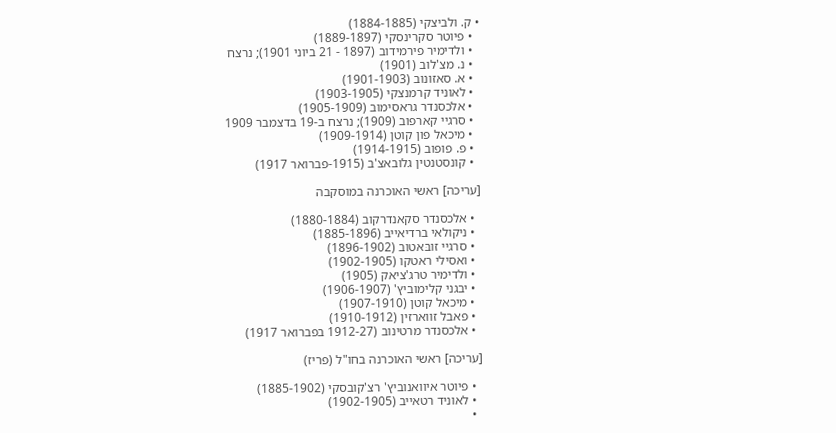• ק. ולביצקי (1884-1885)
  • פיוטר סקרינסקי (1889-1897)
  • ולדימיר פירמידוב (1897 - 21 ביוני 1901); נרצח
  • נ. מצ'לוב (1901)
  • א. סאזונוב (1901-1903)
  • לאוניד קרמנצקי (1903-1905)
  • אלכסנדר גראסימוב (1905-1909)
  • סרגיי קארפוב (1909); נרצח ב-19 בדצמבר 1909
  • מיכאל פון קוטן (1909-1914)
  • פ. פופוב (1914-1915)
  • קונסטנטין גלובאצ'ב (1915-פברואר 1917)

[עריכה] ראשי האוכרנה במוסקבה

  • אלכסנדר סקאנדרקוב (1880-1884)
  • ניקולאי ברדיאייב (1885-1896)
  • סרגיי זובּאטוב (1896-1902)
  • ואסילי ראטקו (1902-1905)
  • ולדימיר טרג'ציאק (1905)
  • יבגני קלימוביץ' (1906-1907)
  • מיכאל קוטן (1907-1910)
  • פאבל זווארזין (1910-1912)
  • אלכסנדר מרטינוב (1912-27 בפברואר 1917)

[עריכה] ראשי האוכרנה בחו"ל (פריז)

  • פיוטר איוואנוביץ' רצ'קובסקי (1885-1902)
  • לאוניד רטאייב (1902-1905)
  •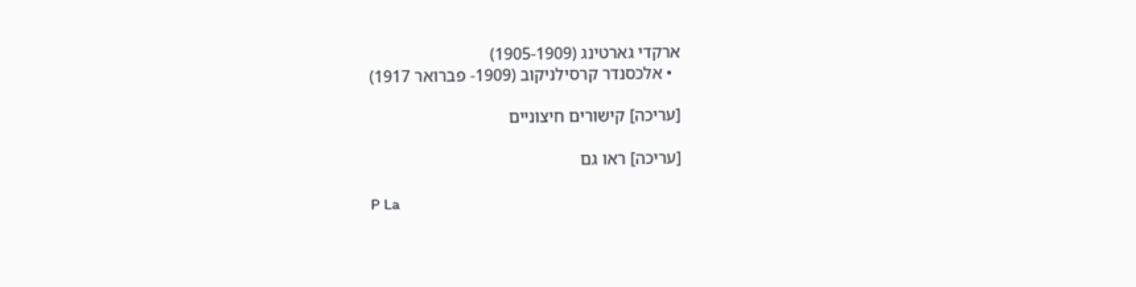ארקדי גארטינג (1905-1909)
  • אלכסנדר קרסילניקוב (1909- פברואר 1917)

[עריכה] קישורים חיצוניים

[עריכה] ראו גם

P La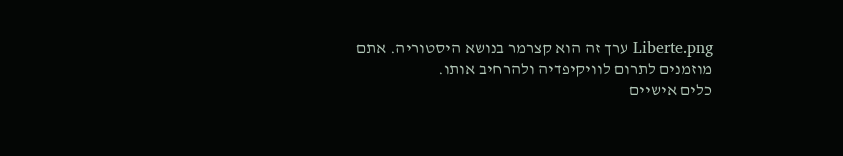Liberte.png ערך זה הוא קצרמר בנושא היסטוריה. אתם מוזמנים לתרום לוויקיפדיה ולהרחיב אותו.
כלים אישיים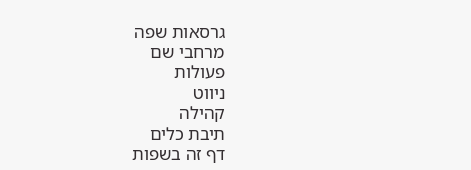גרסאות שפה
מרחבי שם
פעולות
ניווט
קהילה
תיבת כלים
דף זה בשפות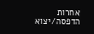אחרות
הדפסה/יצוא